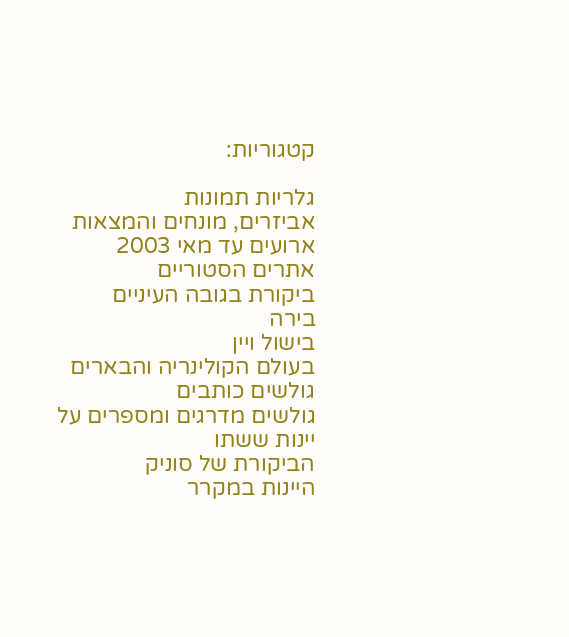קטגוריות:

גלריות תמונות
אביזרים, מונחים והמצאות
ארועים עד מאי 2003
אתרים הסטוריים
ביקורת בגובה העיניים
בירה
בישול ויין
בעולם הקולינריה והבארים
גולשים כותבים
גולשים מדרגים ומספרים על יינות ששתו
הביקורת של סוניק
היינות במקרר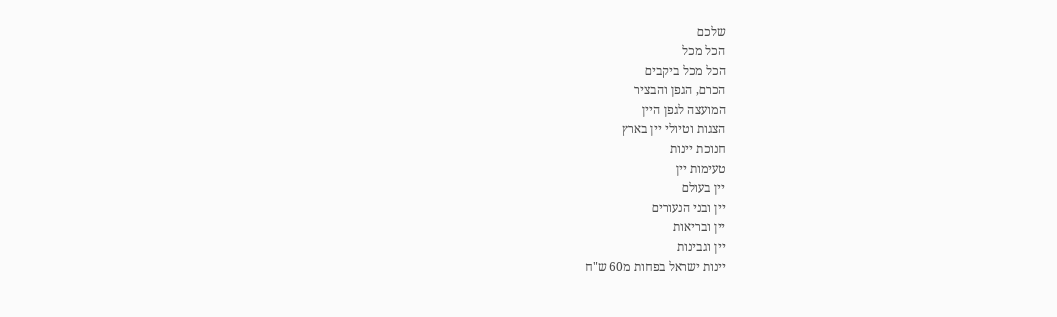שלכם
הכל מכל
הכל מכל ביקבים
הכרם, הגפן והבציר
המועצה לגפן היין
הצגות וטיולי יין בארץ
חנוכת יינות
טעימות יין
יין בעולם
יין ובני הנעורים
יין ובריאות
יין וגבינות
יינות ישראל בפחות מ60 ש"ח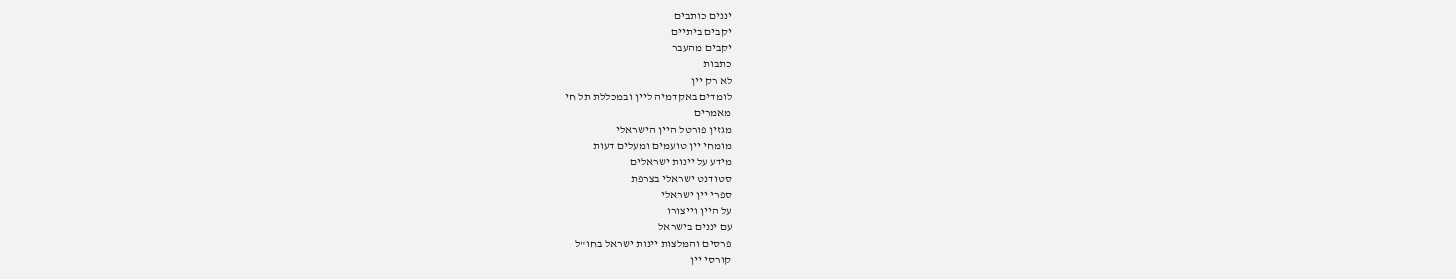יננים כותבים
יקבים ביתיים
יקבים מהעבר
כתבות
לא רק יין
לומדים באקדמיה ליין ובמכללת תל חי
מאמרים
מגזין פורטל היין הישראלי
מומחי יין טועמים ומעלים דעות
מידע על יינות ישראלים
סטודנט ישראלי בצרפת
ספרי יין ישראלי
על היין וייצורו
עם יננים בישראל
פרסים והמלצות יינות ישראל בחו"ל
קורסי יין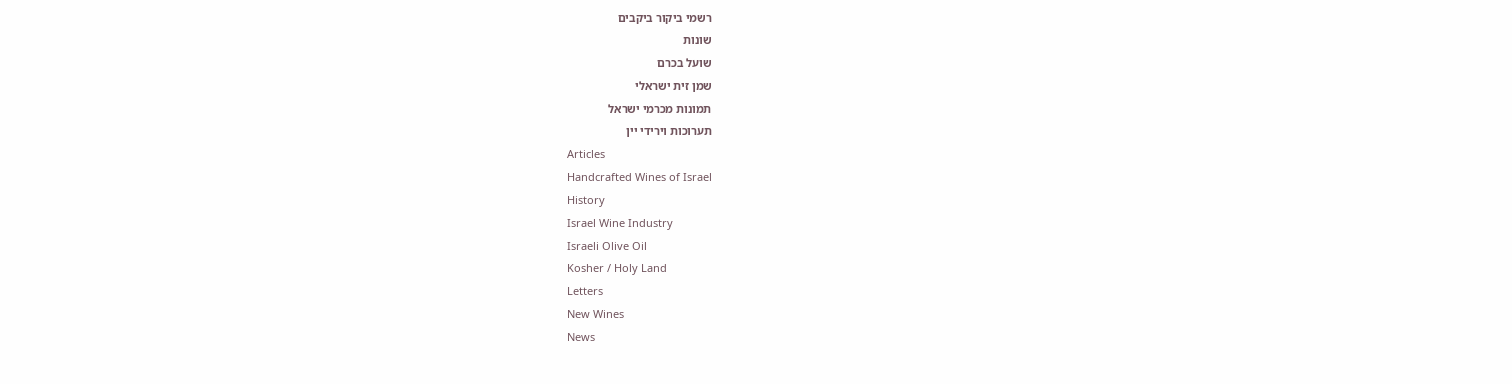רשמי ביקור ביקבים
שונות
שועל בכרם
שמן זית ישראלי
תמונות מכרמי ישראל
תערוכות וירידי יין
Articles
Handcrafted Wines of Israel
History
Israel Wine Industry
Israeli Olive Oil
Kosher / Holy Land
Letters
New Wines
News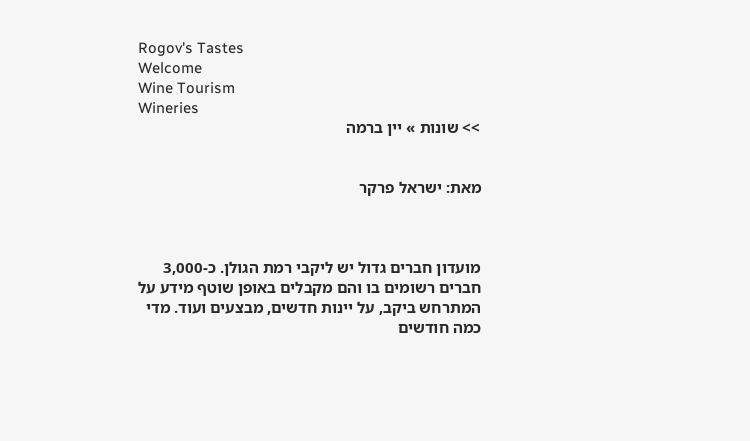Rogov's Tastes
Welcome
Wine Tourism
Wineries
>> שונות » יין ברמה


מאת: ישראל פרקר



מועדון חברים גדול יש ליקבי רמת הגולן. כ-3,000 חברים רשומים בו והם מקבלים באופן שוטף מידע על המתרחש ביקב, על יינות חדשים, מבצעים ועוד. מדי כמה חודשים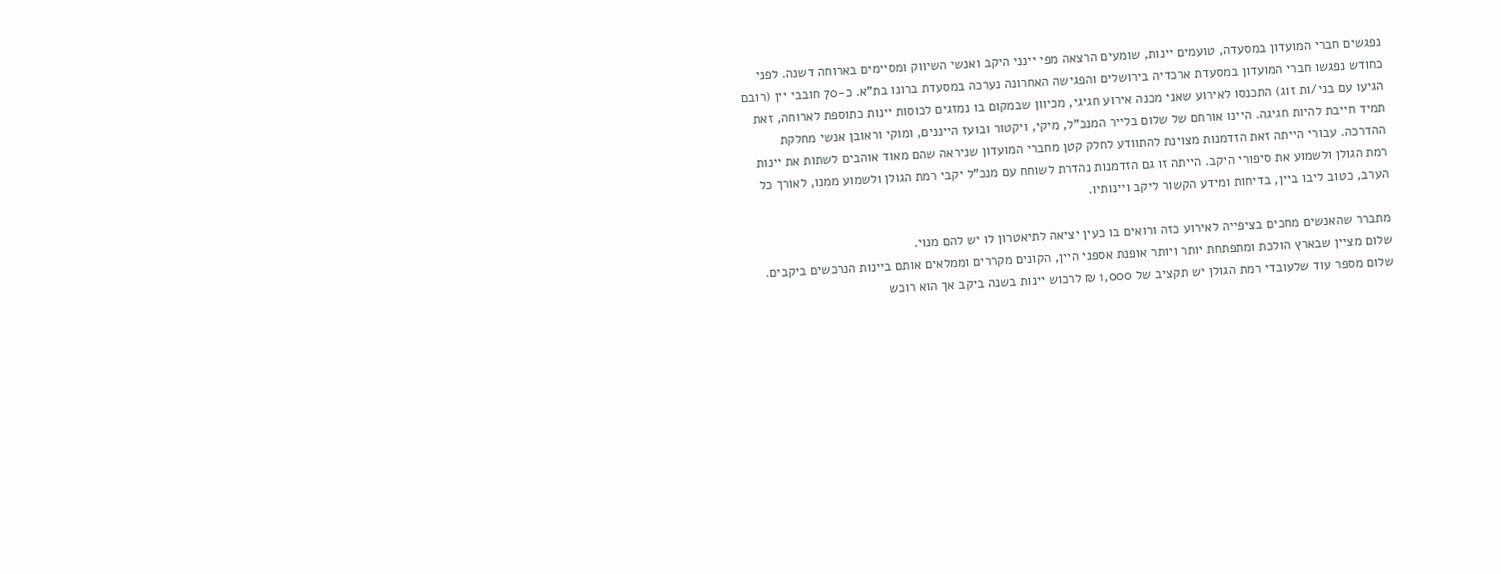נפגשים חברי המועדון במסעדה, טועמים יינות, שומעים הרצאה מפי יינני היקב ואנשי השיווק ומסיימים בארוחה דשנה. לפני כחודש נפגשו חברי המועדון במסעדת ארכדיה בירושלים והפגישה האחרונה נערכה במסעדת ברונו בת"א. כ-70 חובבי יין (רובם הגיעו עם בני/ות זוג) התכנסו לאירוע שאני מכנה אירוע חגיגי, מכיוון שבמקום בו נמזגים לכוסות יינות כתוספת לארוחה, זאת תמיד חייבת להיות חגיגה. היינו אורחם של שלום בלייר המנכ"ל, מיקי, ויקטור ובועז הייננים, ומוקי וראובן אנשי מחלקת ההדרכה. עבורי הייתה זאת הזדמנות מצוינת להתוודע לחלק קטן מחברי המועדון שניראה שהם מאוד אוהבים לשתות את יינות רמת הגולן ולשמוע את סיפורי היקב. הייתה זו גם הזדמנות נהדרת לשוחח עם מנכ"ל יקבי רמת הגולן ולשמוע ממנו, לאורך כל הערב, כטוב ליבו ביין, בדיחות ומידע הקשור ליקב ויינותיו.

מתברר שהאנשים מחכים בציפייה לאירוע כזה ורואים בו כעין יציאה לתיאטרון לו יש להם מנוי.
שלום מציין שבארץ הולכת ומתפתחת יותר ויותר אופנת אספני היין, הקונים מקררים וממלאים אותם ביינות הנרכשים ביקבים. שלום מספר עוד שלעובדי רמת הגולן יש תקציב של 1,000 ₪ לרכוש יינות בשנה ביקב אך הוא רוכש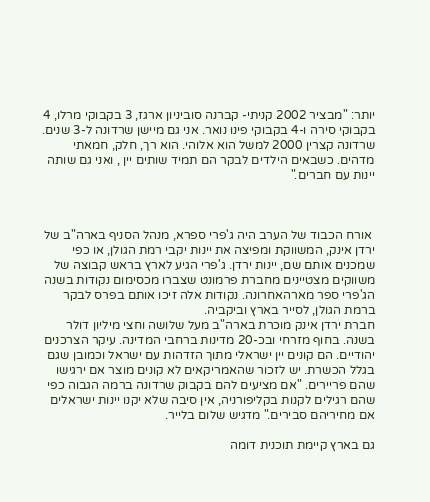יותר: "מבציר 2002 קניתי- קברנה סוביניון ארגז, 3 בקבוקי מרלו, 4 בקבוקי סירה ו-4 בקבוקי פינו נואר. אני גם מיישן שרדונה ל-3 שנים. שרדונה קצרין 2000 למשל הוא אלוהי. הוא רך, חלק, חמאתי מדהים. כשבאים הילדים לבקר הם תמיד שותים יין , ואני גם שותה יינות עם חברים."



 אורח הכבוד של הערב היה ג'פרי ספרא, מנהל הסניף בארה"ב של ירדן אינק, המשווקת ומפיצה את יינות יקבי רמת הגולן, או כפי שמכנים אותם שם, יינות ירדן. ג'פרי הגיע לארץ בראש קבוצה של משווקים מצטיינים מחברת פרמונט שצברו מכסימום נקודות בשנה הג'פרי ספר מארהאחרונה. נקודות אלה זיכו אותם בפרס לבקר ברמת הגולן, לסייר בארץ וביקביה.
חברת ירדן אינק מוכרת בארה"ב מעל שלושה וחצי מיליון דולר בשנה. בחוף מזרחי ובכ-20 מדינות ברחבי המדינה. עיקר הצרכנים יהודיים. הם קונים יין ישראלי מתוך הזדהות עם ישראל וכמובן שגם בגלל הכשרת. יש לזכור שהאמריקאים לא קונים מוצר אם ירגישו שהם פריירים. "אם מציעים להם בקבוק שרדונה ברמה הגבוה כפי שהם רגילים לקנות בקליפורניה, אין סיבה שלא יקנו יינות ישראלים אם מחיריהם סבירים." מדגיש שלום בלייר.

גם בארץ קיימת תוכנית דומה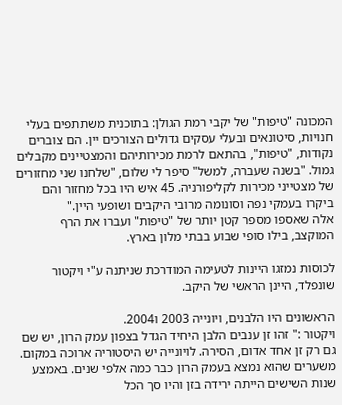המכונה "טיפות" של יקבי רמת הגולן: בתוכנית משתתפים בעלי חנויות, סיטונאים ובעלי עסקים גדולים הצורכים יין. הם צוברים נקודות, "טיפות", בהתאם לרמת מכירותיהם והמצטיינים מקבלים גמול. "בשנה שעברה, למשל" סיפר לי שלום, "שלחנו שני מחזורים של מצטייני מכירות לקליפורניה. 45 איש היו בכל מחזור והם ביקרו בעמקי נפה וסונומה מרובי היקבים ושופעי היין."
אלה שאספו מספר קטן יותר של "טיפות" ועברו את הרף המוקצב, בילו סופי שבוע בבתי מלון בארץ.

לכוסות נמזגו היינות לטעימה המודרכת שניתנה ע"י ויקטור שונפלד, היינן הראשי של היקב.

הראשונים היו הלבנים, ויונייה 2003 ו2004.
ויקטור :" זהו זן ענבים הלבן היחיד הגדל בצפון עמק הרון, יש שם גם רק זן אחד אדום, הסירה. לויונייה יש היסטוריה ארוכה במקום. משערים שהוא נמצא בעמק הרון כבר כמה אלפי שנים. באמצע שנות השישים הייתה ירידה בזן והיו סך הכל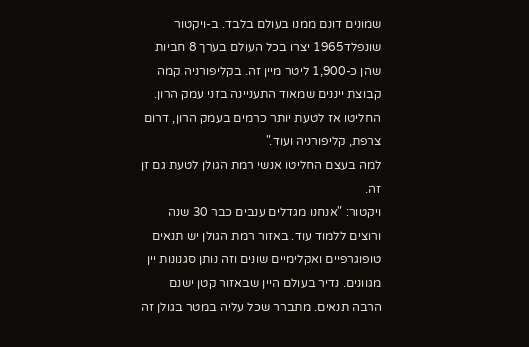שמונים דונם ממנו בעולם בלבד. ב-ויקטור שונפלד1965 יצרו בכל העולם בערך 8 חביות שהן כ-1,900 ליטר מיין זה. בקליפורניה קמה קבוצת ייננים שמאוד התעניינה בזני עמק הרון. החליטו אז לטעת יותר כרמים בעמק הרון, דרום צרפת, קליפורניה ועוד."
למה בעצם החליטו אנשי רמת הגולן לטעת גם זן זה.
ויקטור: "אנחנו מגדלים ענבים כבר 30 שנה ורוצים ללמוד עוד. באזור רמת הגולן יש תנאים טופוגרפיים ואקלימיים שונים וזה נותן סגנונות יין מגוונים. נדיר בעולם היין שבאזור קטן ישנם הרבה תנאים. מתברר שכל עליה במטר בגולן זה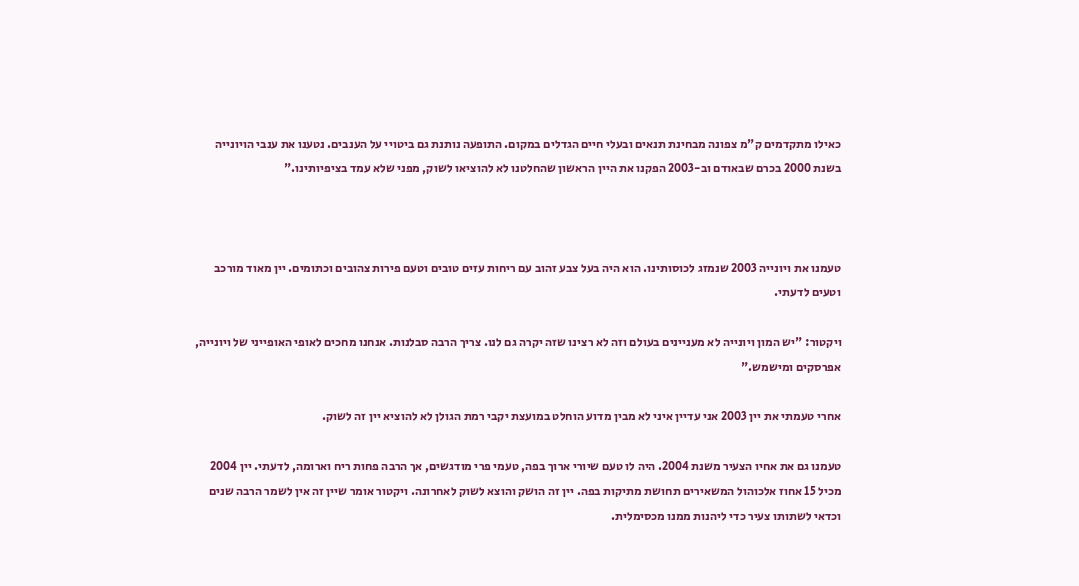כאילו מתקדמים ק"מ צפונה מבחינת תנאים ובעלי חיים הגדלים במקום. התופעה נותנת גם ביטויי על הענבים. נטענו את ענבי הויונייה בשנת 2000 בכרם שבאודם וב-2003 הפקנו את היין הראשון שהחלטנו לא להוציאו לשוק, מפני שלא עמד בציפיותינו."



טעמנו את ויונייה 2003 שנמזג לכוסותינו. הוא היה בעל צבע זהוב עם ריחות עזים טובים וטעם פירות צהובים וכתומים. יין מאוד מורכב וטעים לדעתי.

ויקטור: "יש המון ויונייה לא מעניינים בעולם וזה לא רצינו שזה יקרה גם לנו. צריך הרבה סבלנות. אנחנו מחכים לאופי האופייני של ויונייה, אפרסקים ומישמש."

אחרי טעמתי את יין 2003 אני עדיין איני לא מבין מדוע הוחלט במועצת יקבי רמת הגולן לא להוציא יין זה לשוק.

טעמנו גם את אחיו הצעיר משנת 2004. היה לו טעם שיורי ארוך בפה, טעמי פרי מודגשים, אך הרבה פחות ריח וארומה, לדעתי. יין 2004 מכיל 15 אחוז אלכוהול המשאירים תחושת מתיקות בפה. יין זה הושק והוצא לשוק לאחרונה. ויקטור אומר שיין זה אין לשמר הרבה שנים וכדאי לשתותו צעיר כדי ליהנות ממנו מכסימלית.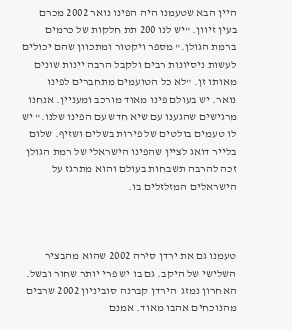היין הבא שטעמנו היה הפינו נואר 2002 מכרם בעין זיוון. "יש לנו 200 תת חלקות של כרמים ברמת הגולן." מספר ויקטור ומתכוון שהם יכולים לעשות ניסיונות רבים ולקבל הרבה יינות שונים מאותו זן. "לא כל הטועמים מתחברים לפינו נואר. יש בעולם פינו מאוד מורכב ומעניין. אנחנו מרגישים שהגענו עם שיא חדש עם הפינו שלנו." יש לו טעמים בולטים של פירות בשלים ושזיף. שלום בלייר דואג לציין שהפינו הישראלי של רמת הגולן זכה להרבה תשבחות בעולם והוא מתרגז על הישראלים המזלזלים בו.



טעמנו גם את ירדן סירה 2002 שהוא מהבציר השלישי של היקב. גם בו יש פרי יותר שחור ובשל. האחרון נמזג  הירדן קברנה סוביניון 2002 שרבים מהנוכחים אהבו מאוד. אמנם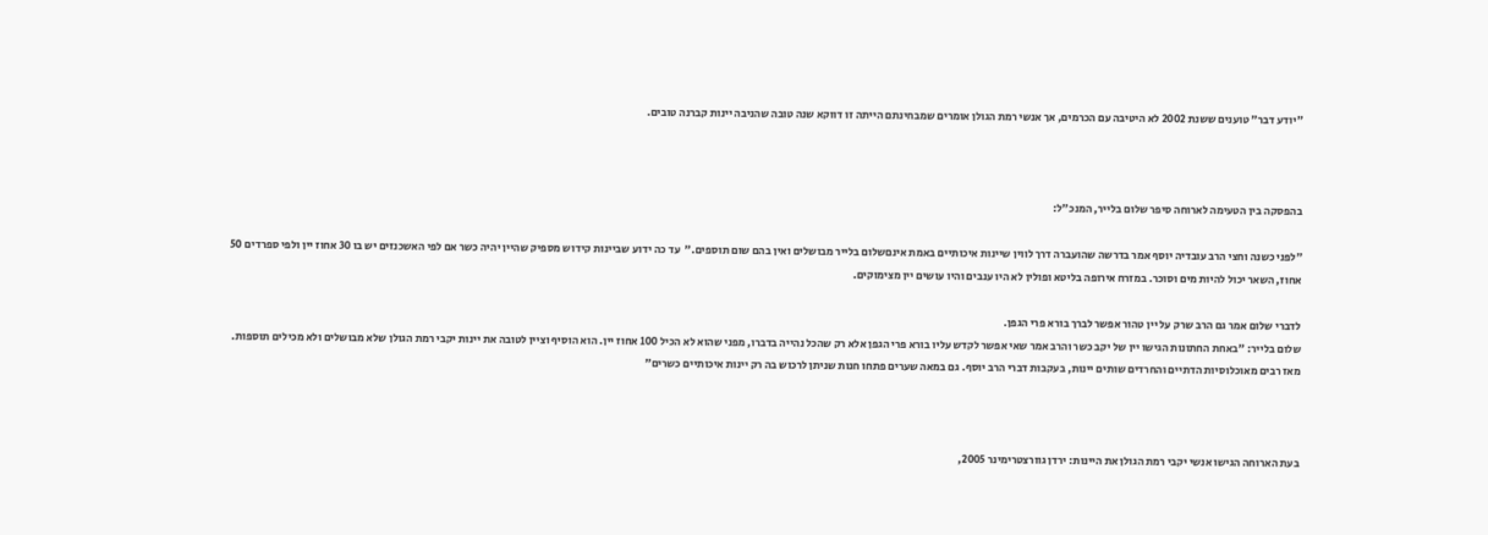"יודע דבר" טוענים ששנת 2002 לא היטיבה עם הכרמים, אך אנשי רמת הגולן אומרים שמבחינתם הייתה זו דווקא שנה טובה שהניבה יינות קברנה טובים.



בהפסקה בין הטעימה לארוחה סיפר שלום בלייר, המנכ"ל:

"לפני כשנה וחצי הרב עובדיה יוסף אמר בדרשה שהועברה דרך לווין שיינות איכותיים באמת אינםשלום בלייר מבושלים ואין בהם שום תוספים."  עד כה ידוע שביינות קידוש מספיק שהיין יהיה כשר אם לפי האשכנזים יש בו 30 אחוז יין ולפי ספרדים 50 אחוז, השאר יכול להיות מים וסוכר. במזרח אירופה בליטא ופולין לא היו ענבים והיו עושים יין מצימוקים.

לדברי שלום אמר גם הרב שרק על יין טהור אפשר לברך בורא פרי הגפן.
שלום בלייר: "באחת החתונות הגישו יין של יקב כשר והרב אמר שאי אפשר לקדש עליו בורא פרי הגפן אלא רק שהכל נהייה בדברו, מפני שהוא לא הכיל 100 אחוז יין. הוא הוסיף וציין לטובה את יינות יקבי רמת הגולן שלא מבושלים ולא מכילים תוספות. מאז רבים מאוכלוסיות הדתיים והחרדים שותים יינות, בעקבות דברי הרב יוסף. גם במאה שערים פתחו חנות שניתן לרכוש בה רק יינות איכותיים כשרים"



בעת הארוחה הגישו אנשי יקבי רמת הגולן את היינות: ירדן גוורצטרימינר 2005,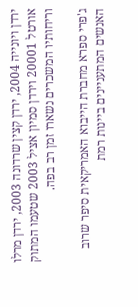ירדן ויונייה 2004, ירדן קצין שרדונה 2003, ירדן מרלו אורטל 20001 וירדן סמיון אציל 2003 שטעמו המתוק וריחותיו המשכרים נשארו זמן רב בפה.

ג'פרי ספרא מחברת הייבוא האמריקאית סיפר שרוב האנשים המתעניינים ביינות רמת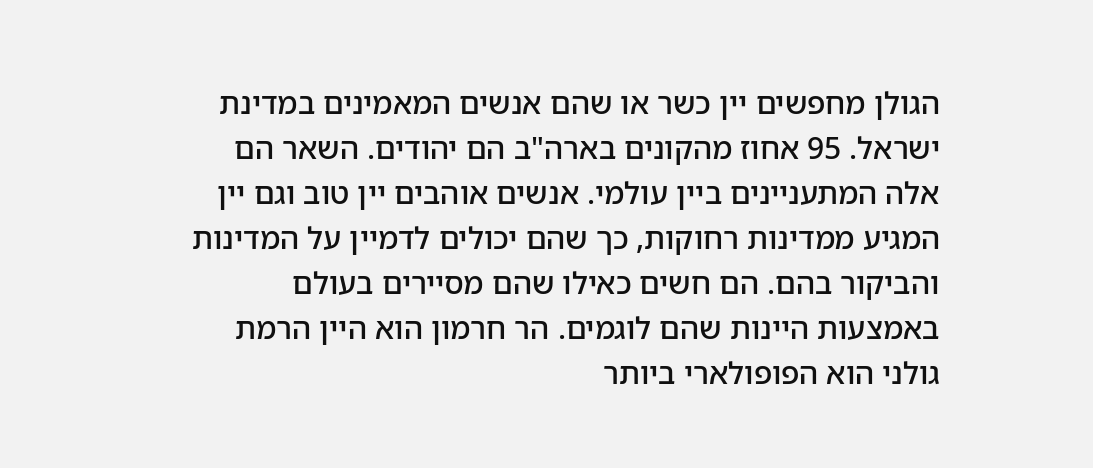הגולן מחפשים יין כשר או שהם אנשים המאמינים במדינת ישראל. 95 אחוז מהקונים בארה"ב הם יהודים. השאר הם אלה המתעניינים ביין עולמי. אנשים אוהבים יין טוב וגם יין המגיע ממדינות רחוקות, כך שהם יכולים לדמיין על המדינות והביקור בהם. הם חשים כאילו שהם מסיירים בעולם באמצעות היינות שהם לוגמים. הר חרמון הוא היין הרמת גולני הוא הפופולארי ביותר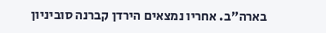בארה"ב. אחריו נמצאים הירדן קברנה סוביניון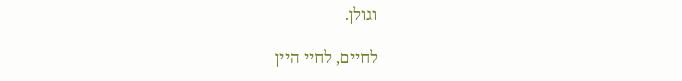וגולן.

לחיים, לחיי היין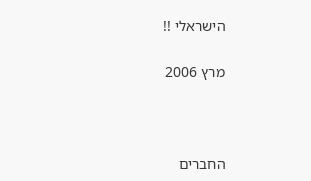הישראלי !!

מרץ 2006



החברים